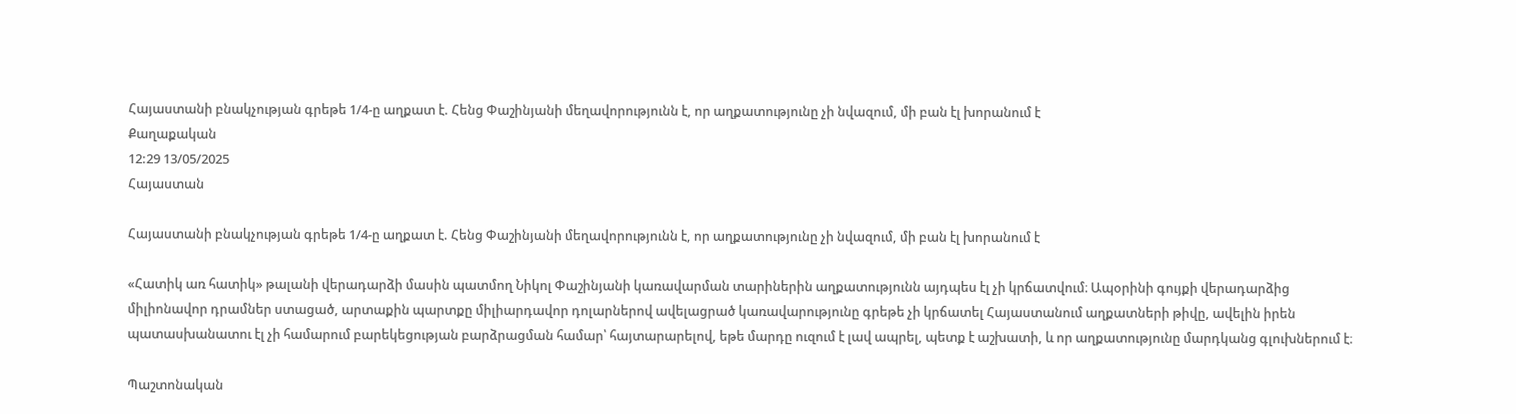Հայաստանի բնակչության գրեթե 1/4-ը աղքատ է. Հենց Փաշինյանի մեղավորությունն է, որ աղքատությունը չի նվազում, մի բան էլ խորանում է
Քաղաքական
12:29 13/05/2025
Հայաստան

Հայաստանի բնակչության գրեթե 1/4-ը աղքատ է. Հենց Փաշինյանի մեղավորությունն է, որ աղքատությունը չի նվազում, մի բան էլ խորանում է

«Հատիկ առ հատիկ» թալանի վերադարձի մասին պատմող Նիկոլ Փաշինյանի կառավարման տարիներին աղքատությունն այդպես էլ չի կրճատվում։ Ապօրինի գույքի վերադարձից միլիոնավոր դրամներ ստացած, արտաքին պարտքը միլիարդավոր դոլարներով ավելացրած կառավարությունը գրեթե չի կրճատել Հայաստանում աղքատների թիվը, ավելին իրեն պատասխանատու էլ չի համարում բարեկեցության բարձրացման համար՝ հայտարարելով, եթե մարդը ուզում է լավ ապրել, պետք է աշխատի, և որ աղքատությունը մարդկանց գլուխներում է։

Պաշտոնական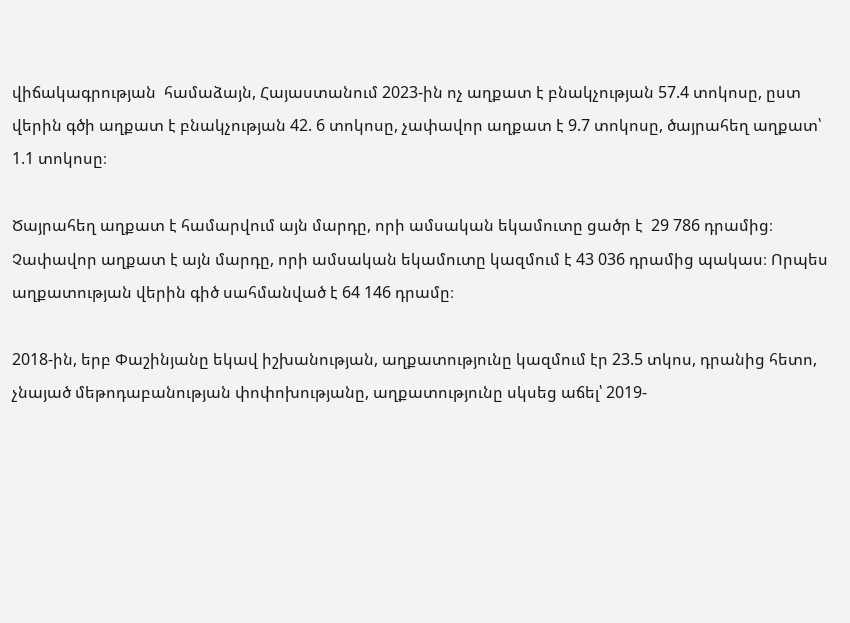վիճակագրության  համաձայն, Հայաստանում 2023-ին ոչ աղքատ է բնակչության 57.4 տոկոսը, ըստ վերին գծի աղքատ է բնակչության 42. 6 տոկոսը, չափավոր աղքատ է 9.7 տոկոսը, ծայրահեղ աղքատ՝ 1.1 տոկոսը։

Ծայրահեղ աղքատ է համարվում այն մարդը, որի ամսական եկամուտը ցածր է  29 786 դրամից։ Չափավոր աղքատ է այն մարդը, որի ամսական եկամուտը կազմում է 43 036 դրամից պակաս։ Որպես աղքատության վերին գիծ սահմանված է 64 146 դրամը։

2018-ին, երբ Փաշինյանը եկավ իշխանության, աղքատությունը կազմում էր 23.5 տկոս, դրանից հետո, չնայած մեթոդաբանության փոփոխությանը, աղքատությունը սկսեց աճել՝ 2019-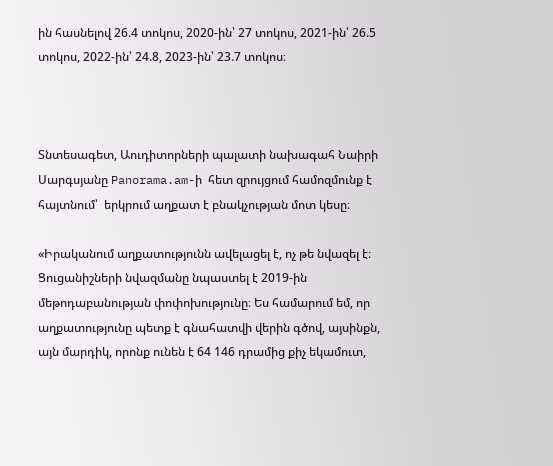ին հասնելով 26.4 տոկոս, 2020-ին՝ 27 տոկոս, 2021-ին՝ 26.5 տոկոս, 2022-ին՝ 24.8, 2023-ին՝ 23.7 տոկոս։



Տնտեսագետ, Աուդիտորների պալատի նախագահ Նաիրի Սարգսյանը Panorama.am-ի  հետ զրույցում համոզմունք է հայտնում՝  երկրում աղքատ է բնակչության մոտ կեսը։

«Իրականում աղքատությունն ավելացել է, ոչ թե նվազել է։ Ցուցանիշների նվազմանը նպաստել է 2019-ին մեթոդաբանության փոփոխությունը։ Ես համարում եմ, որ աղքատությունը պետք է գնահատվի վերին գծով, այսինքն, այն մարդիկ, որոնք ունեն է 64 146 դրամից քիչ եկամուտ,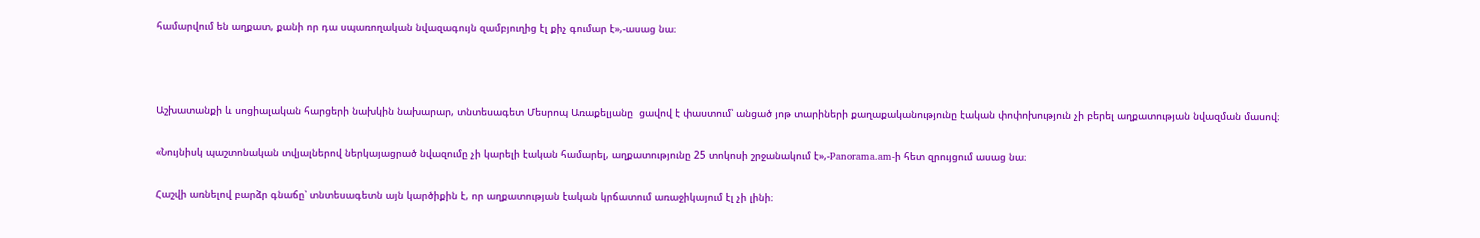համարվում են աղքատ, քանի որ դա սպառողական նվազագույն զամբյուղից էլ քիչ գումար է»,-ասաց նա։



Աշխատանքի և սոցիալական հարցերի նախկին նախարար, տնտեսագետ Մեսրոպ Առաքելյանը  ցավով է փաստում՝ անցած յոթ տարիների քաղաքականությունը էական փոփոխություն չի բերել աղքատության նվազման մասով։

«Նույնիսկ պաշտոնական տվյալներով ներկայացրած նվազումը չի կարելի էական համարել, աղքատությունը 25 տոկոսի շրջանակում է»,-Panorama.am-ի հետ զրույցում ասաց նա։

Հաշվի առնելով բարձր գնաճը՝ տնտեսագետն այն կարծիքին է, որ աղքատության էական կրճատում առաջիկայում էլ չի լինի։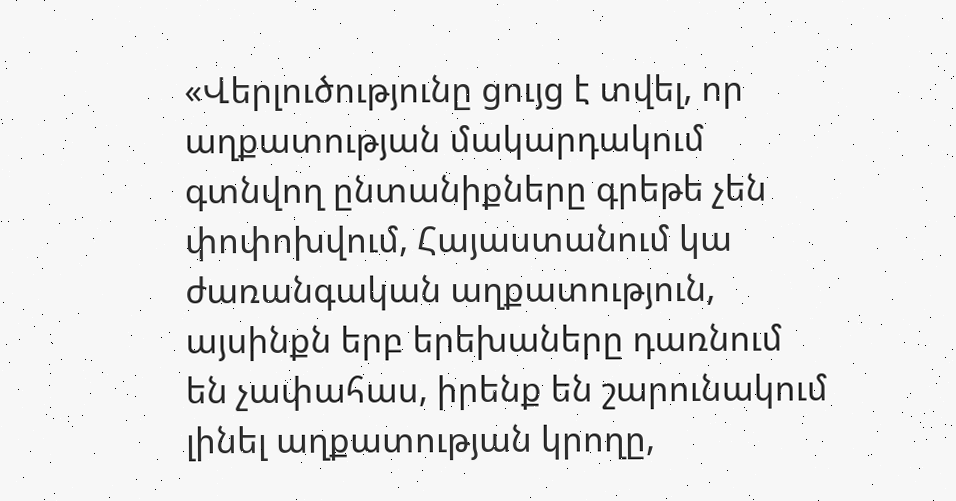«Վերլուծությունը ցույց է տվել, որ աղքատության մակարդակում գտնվող ընտանիքները գրեթե չեն փոփոխվում, Հայաստանում կա ժառանգական աղքատություն, այսինքն երբ երեխաները դառնում են չափահաս, իրենք են շարունակում լինել աղքատության կրողը,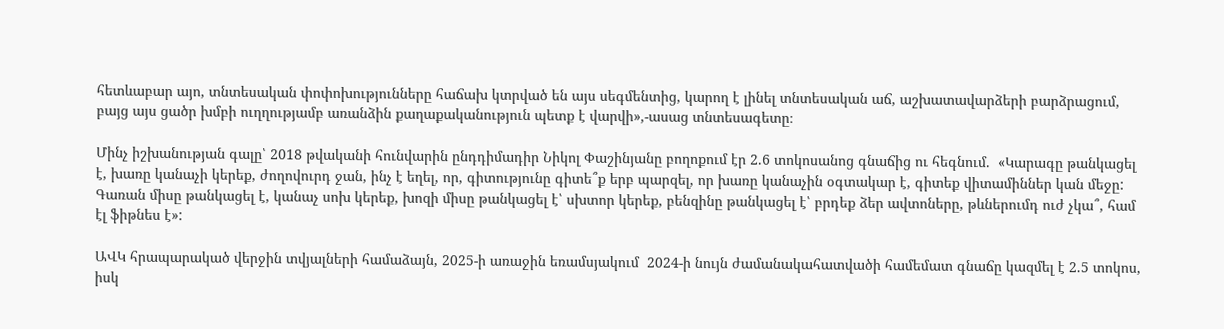հետևաբար այո, տնտեսական փոփոխությունները հաճախ կտրված են այս սեգմենտից, կարող է լինել տնտեսական աճ, աշխատավարձերի բարձրացում, բայց այս ցածր խմբի ուղղությամբ առանձին քաղաքականություն պետք է վարվի»,-ասաց տնտեսագետը։

Մինչ իշխանության գալը՝ 2018 թվականի հունվարին ընդդիմադիր Նիկոլ Փաշինյանը բողոքում էր 2.6 տոկոսանոց գնաճից ու հեգնում.  «Կարագը թանկացել է, խառը կանաչի կերեք, ժողովուրդ ջան, ինչ է եղել, որ, գիտությունը գիտե՞ք երբ պարզել, որ խառը կանաչին օգտակար է, գիտեք վիտամիններ կան մեջը: Գառան միսը թանկացել է, կանաչ սոխ կերեք, խոզի միսը թանկացել է՝ սխտոր կերեք, բենզինը թանկացել է՝ բրդեք ձեր ավտոները, թևներումդ ուժ չկա՞, համ էլ ֆիթնես է»:

ԱՎԿ հրապարակած վերջին տվյալների համաձայն, 2025-ի առաջին եռամսյակում  2024-ի նույն ժամանակահատվածի համեմատ գնաճը կազմել է 2.5 տոկոս, իսկ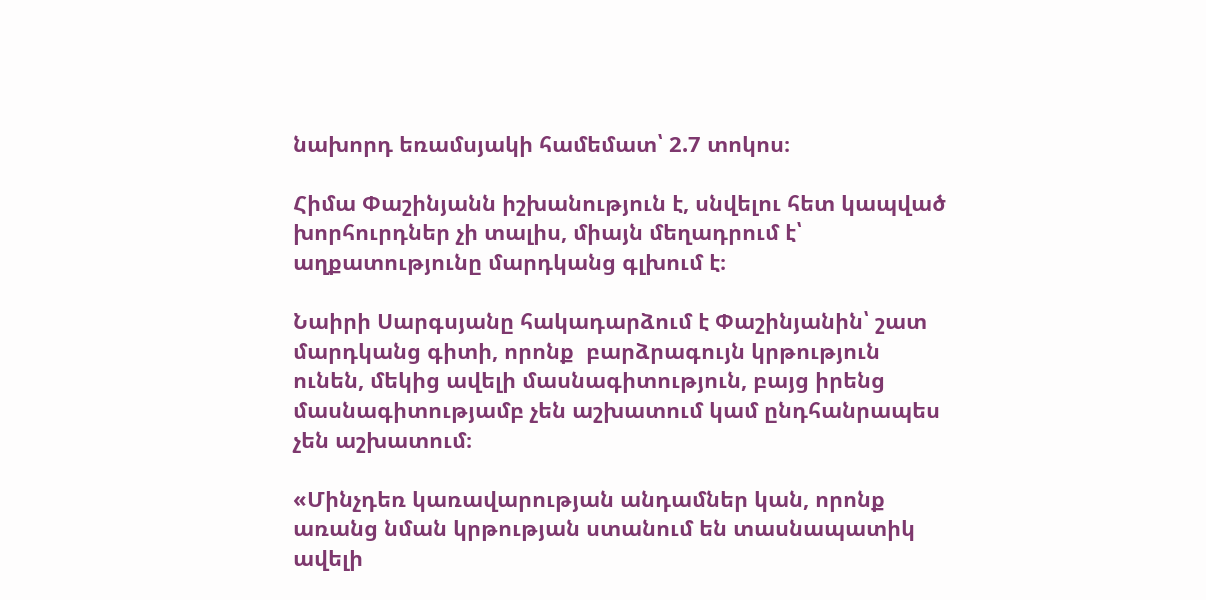նախորդ եռամսյակի համեմատ՝ 2.7 տոկոս։

Հիմա Փաշինյանն իշխանություն է, սնվելու հետ կապված խորհուրդներ չի տալիս, միայն մեղադրում է՝  աղքատությունը մարդկանց գլխում է։

Նաիրի Սարգսյանը հակադարձում է Փաշինյանին՝ շատ մարդկանց գիտի, որոնք  բարձրագույն կրթություն ունեն, մեկից ավելի մասնագիտություն, բայց իրենց մասնագիտությամբ չեն աշխատում կամ ընդհանրապես չեն աշխատում։

«Մինչդեռ կառավարության անդամներ կան, որոնք առանց նման կրթության ստանում են տասնապատիկ ավելի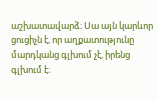աշխատավարձ։ Սա այն կարևոր ցուցիչն է, որ աղքատությունը մարդկանց գլխում չէ, իրենց գլխում է։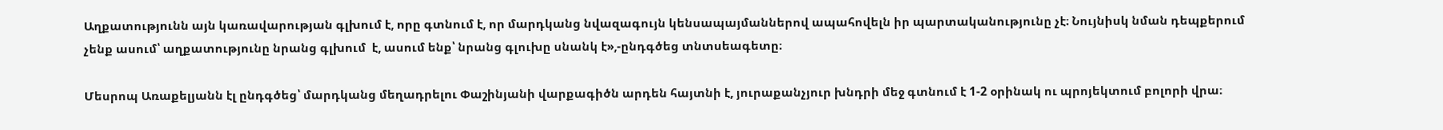Աղքատությունն այն կառավարության գլխում է, որը գտնում է, որ մարդկանց նվազագույն կենսապայմաններով ապահովելն իր պարտականությունը չէ։ Նույնիսկ նման դեպքերում չենք ասում՝ աղքատությունը նրանց գլխում  է, ասում ենք՝ նրանց գլուխը սնանկ է»,-ընդգծեց տնտսեագետը։

Մեսրոպ Առաքելյանն էլ ընդգծեց՝ մարդկանց մեղադրելու Փաշինյանի վարքագիծն արդեն հայտնի է, յուրաքանչյուր խնդրի մեջ գտնում է 1-2 օրինակ ու պրոյեկտում բոլորի վրա։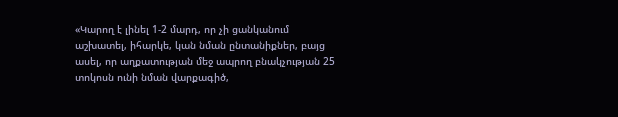«Կարող է լինել 1-2 մարդ, որ չի ցանկանում աշխատել, իհարկե, կան նման ընտանիքներ, բայց ասել, որ աղքատության մեջ ապրող բնակչության 25 տոկոսն ունի նման վարքագիծ,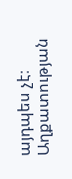այդպես չէ։ Աղքատության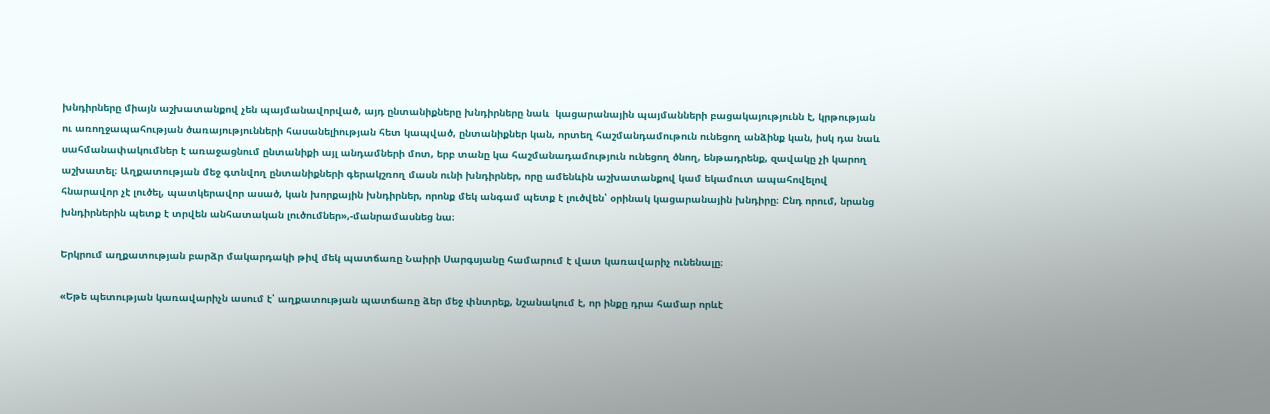խնդիրները միայն աշխատանքով չեն պայմանավորված, այդ ընտանիքները խնդիրները նաև  կացարանային պայմանների բացակայությունն է, կրթության ու առողջապահության ծառայությունների հասանելիության հետ կապված, ընտանիքներ կան, որտեղ հաշմանդամութուն ունեցող անձինք կան, իսկ դա նաև սահմանափակումներ է առաջացնում ընտանիքի այլ անդամների մոտ, երբ տանը կա հաշմանադամություն ունեցող ծնող, ենթադրենք, զավակը չի կարող աշխատել։ Աղքատության մեջ գտնվող ընտանիքների գերակշռող մասն ունի խնդիրներ, որը ամենևին աշխատանքով կամ եկամուտ ապահովելով հնարավոր չէ լուծել, պատկերավոր ասած, կան խորքային խնդիրներ, որոնք մեկ անգամ պետք է լուծվեն՝ օրինակ կացարանային խնդիրը։ Ընդ որում, նրանց խնդիրներին պետք է տրվեն անհատական լուծումներ»,-մանրամասնեց նա։

Երկրում աղքատության բարձր մակարդակի թիվ մեկ պատճառը Նաիրի Սարգսյանը համարում է վատ կառավարիչ ունենալը։

«Եթե պետության կառավարիչն ասում է՝ աղքատության պատճառը ձեր մեջ փնտրեք, նշանակում է, որ ինքը դրա համար որևէ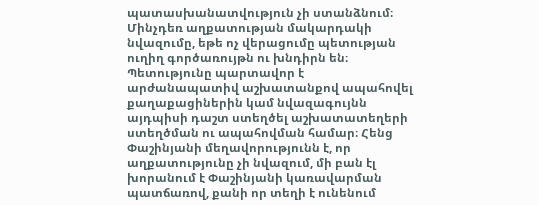պատասխանատվություն չի ստանձնում։ Մինչդեռ աղքատության մակարդակի նվազումը, եթե ոչ վերացումը պետության ուղիղ գործառույթն ու խնդիրն են։ Պետությունը պարտավոր է արժանապատիվ աշխատանքով ապահովել քաղաքացիներին կամ նվազագույնն այդպիսի դաշտ ստեղծել աշխատատեղերի ստեղծման ու ապահովման համար։ Հենց Փաշինյանի մեղավորությունն է, որ աղքատությունը չի նվազում, մի բան էլ խորանում է Փաշինյանի կառավարման պատճառով, քանի որ տեղի է ունենում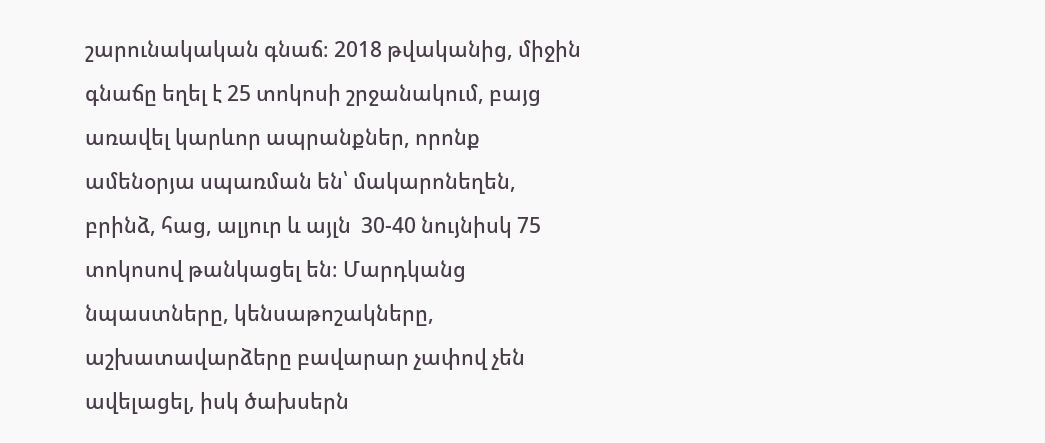շարունակական գնաճ։ 2018 թվականից, միջին գնաճը եղել է 25 տոկոսի շրջանակում, բայց առավել կարևոր ապրանքներ, որոնք ամենօրյա սպառման են՝ մակարոնեղեն, բրինձ, հաց, ալյուր և այլն  30-40 նույնիսկ 75 տոկոսով թանկացել են։ Մարդկանց նպաստները, կենսաթոշակները, աշխատավարձերը բավարար չափով չեն ավելացել, իսկ ծախսերն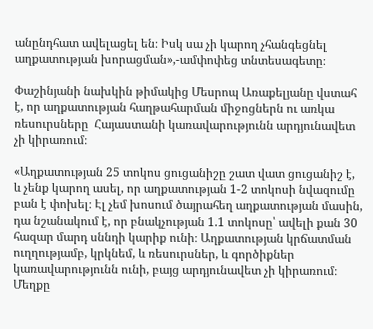անընդհատ ավելացել են։ Իսկ սա չի կարող չհանգեցնել աղքատության խորացման»,-ամփոփեց տնտեսագետը։

Փաշինյանի նախկին թիմակից Մեսրոպ Առաքելյանը վստահ է, որ աղքատության հաղթահարման միջոցներն ու առկա ռեսուրսները  Հայաստանի կառավարությունն արդյունավետ չի կիրառում։

«Աղքատության 25 տոկոս ցուցանիշը շատ վատ ցուցանիշ է, և չենք կարող ասել, որ աղքատության 1-2 տոկոսի նվազումը բան է փոխել։ Էլ չեմ խոսում ծայրահեղ աղքատության մասին, դա նշանակում է, որ բնակչության 1.1 տոկոսը՝ ավելի քան 30 հազար մարդ սննդի կարիք ունի։ Աղքատության կրճատման ուղղությամբ, կրկնեմ, և ռեսուրսներ, և գործիքներ կառավարությունն ունի, բայց արդյունավետ չի կիրառում։ Մեղքը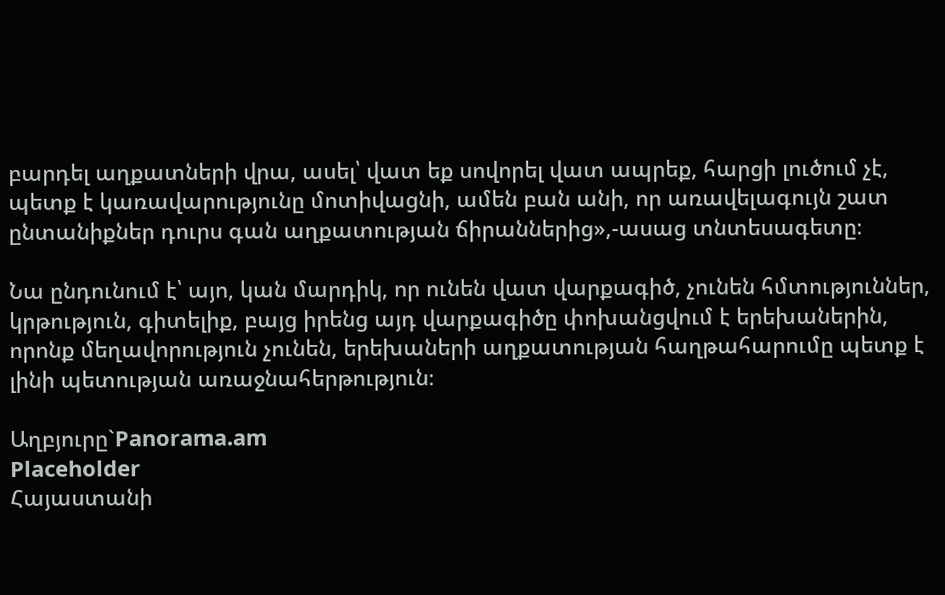բարդել աղքատների վրա, ասել՝ վատ եք սովորել վատ ապրեք, հարցի լուծում չէ, պետք է կառավարությունը մոտիվացնի, ամեն բան անի, որ առավելագույն շատ ընտանիքներ դուրս գան աղքատության ճիրաններից»,-ասաց տնտեսագետը։

Նա ընդունում է՝ այո, կան մարդիկ, որ ունեն վատ վարքագիծ, չունեն հմտություններ, կրթություն, գիտելիք, բայց իրենց այդ վարքագիծը փոխանցվում է երեխաներին, որոնք մեղավորություն չունեն, երեխաների աղքատության հաղթահարումը պետք է լինի պետության առաջնահերթություն։

Աղբյուրը`Panorama.am
Placeholder
Հայաստանի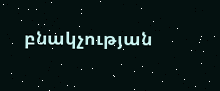բնակչության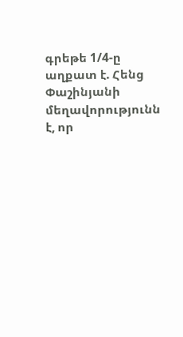գրեթե 1/4-ը աղքատ է. Հենց Փաշինյանի մեղավորությունն է, որ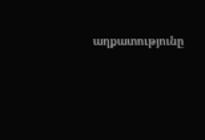աղքատությունը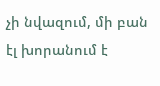չի նվազում, մի բան էլ խորանում է